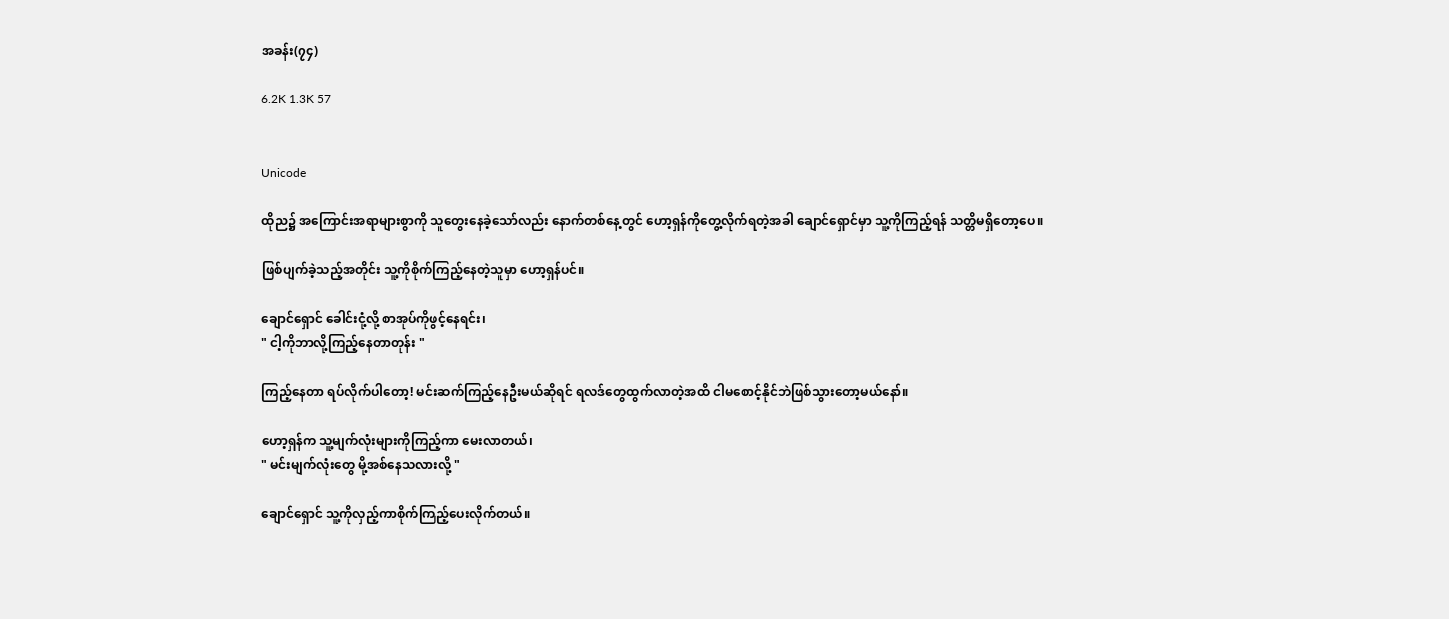အခန်း(၇၄)

6.2K 1.3K 57


Unicode

ထိုည၌ အကြောင်းအရာများစွာကို သူတွေးနေခဲ့သော်လည်း နောက်တစ်နေ့တွင် ဟော့ရှန်ကိုတွေ့လိုက်ရတဲ့အခါ ချောင်ရှောင်မှာ သူ့ကိုကြည့်ရန် သတ္တိမရှိတော့ပေ။

ဖြစ်ပျက်ခဲ့သည့်အတိုင်း သူ့ကိုစိုက်ကြည့်နေတဲ့သူမှာ ဟော့ရှန်ပင်။

ချောင်ရှောင် ခေါင်းငုံ့လို့ စာအုပ်ကိုဖွင့်နေရင်း၊
" ငါ့ကိုဘာလို့ကြည့်နေတာတုန်း "

ကြည့်နေတာ ရပ်လိုက်ပါတော့! မင်းဆက်ကြည့်နေဦးမယ်ဆိုရင် ရလဒ်တွေထွက်လာတဲ့အထိ ငါမစောင့်နိုင်ဘဲဖြစ်သွားတော့မယ်နော်။

ဟော့ရှန်က သူ့မျက်လုံး‌များကိုကြည့်ကာ မေးလာတယ်၊
" မင်းမျက်လုံးတွေ မို့အစ်နေသလားလို့ "

ချောင်ရှောင် သူ့ကိုလှည့်ကာစိုက်ကြည့်‌ပေးလိုက်တယ်။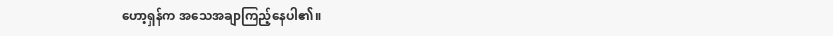ဟော့ရှန်က အသေအချာကြည့်နေပါ၏။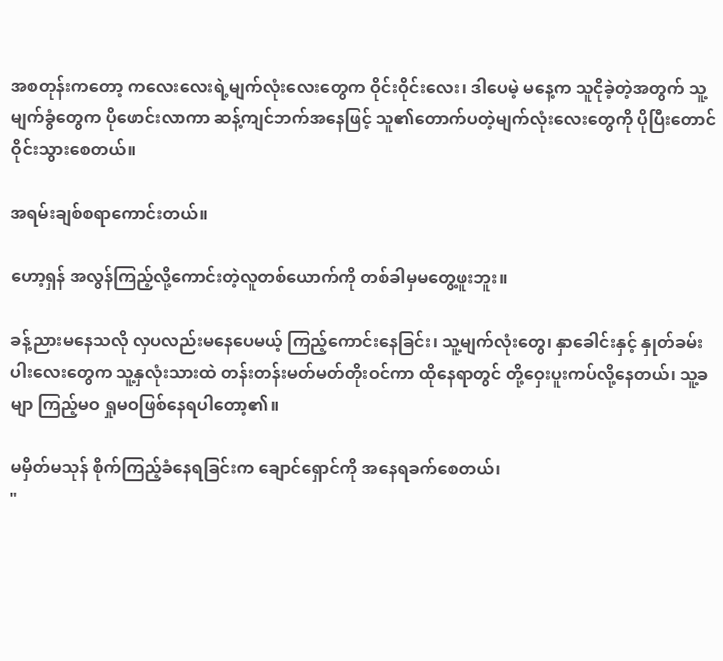အစတုန်းကတော့ ကလေးလေးရဲ့မျက်လုံးလေးတွေက ဝိုင်းဝိုင်းလေး၊ ဒါပေမဲ့ မနေ့က သူငိုခဲ့တဲ့အတွက် သူ့မျက်ခွံတွေက ပိုဖောင်းလာကာ ဆန့်ကျင်ဘက်အနေဖြင့် သူ၏တောက်ပတဲ့မျက်လုံးလေးတွေကို ပိုပြီးတောင်ဝိုင်းသွားစေတယ်။

အရမ်းချစ်စရာကောင်းတယ်။

ဟော့ရှန် အလွန်ကြည့်လို့ကောင်းတဲ့လူတစ်ယောက်ကို တစ်ခါမှမတွေ့ဖူးဘူး။

ခန့်ညားမနေသလို လှပလည်းမနေပေမယ့် ကြည့်ကောင်းနေခြင်း၊ သူ့မျက်လုံးတွေ၊ နှာ‌‌ခေါင်းနှင့် နှုတ်ခမ်းပါးလေးတွေက သူ့နှလုံးသားထဲ တန်းတန်းမတ်မတ်တိုးဝင်ကာ ထိုနေရာတွင် တို့ဝှေးပူးကပ်လို့‌နေတယ်၊ သူ့ခမျာ ကြည့်မဝ ရှုမဝဖြစ်နေရပါတော့၏။

မမှိတ်မသုန် စိုက်ကြည့်ခံနေရခြင်းက ချောင်ရှောင်ကို အနေရခက်စေတယ်၊
"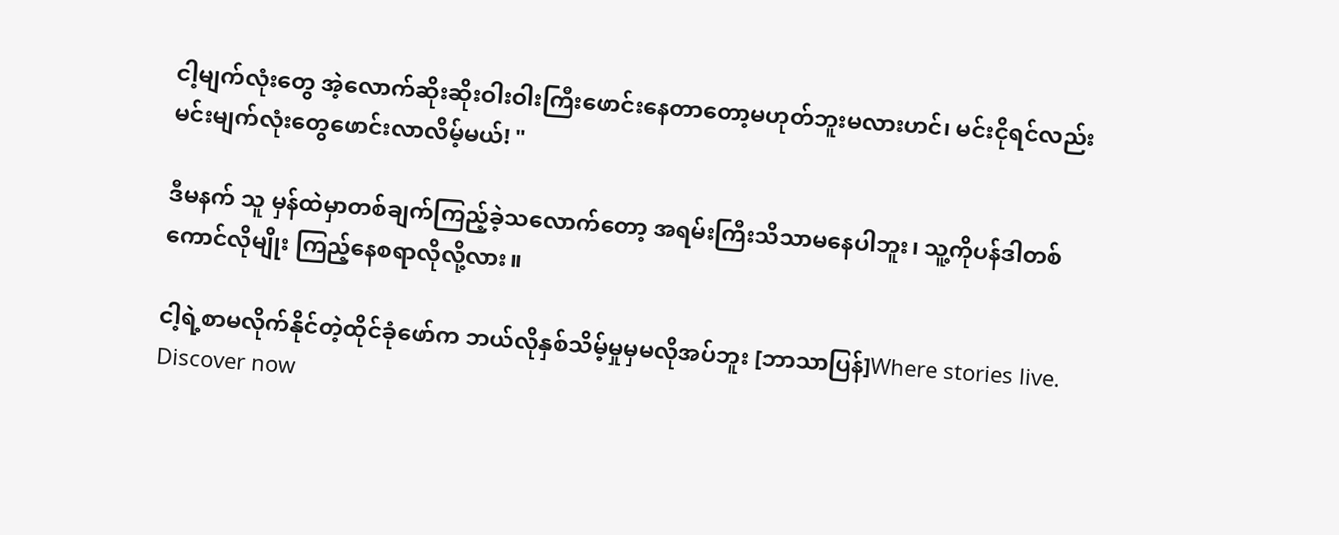ငါ့မျက်လုံးတွေ အဲ့လောက်ဆိုးဆိုးဝါးဝါးကြီးဖောင်းနေတာတော့မဟုတ်ဘူးမလားဟင်၊ မင်းငိုရင်လည်း မင်းမျက်လုံးတွေဖောင်းလာလိမ့်မယ်! "

ဒီမနက် သူ မှန်ထဲမှာတစ်ချက်ကြည့်ခဲ့သလောက်တော့ အရမ်းကြီးသိသာမနေပါဘူး၊ သူ့ကိုပန်ဒါတစ်ကောင်လိုမျိုး ကြည့်နေစရာလိုလို့လား။

ငါ့ရဲ့စာမလိုက်နိုင်တဲ့ထိုင်ခုံဖော်က ဘယ်လိုနှစ်သိမ့်မှုမှမလိုအပ်ဘူး [ဘာသာပြန်]Where stories live. Discover now